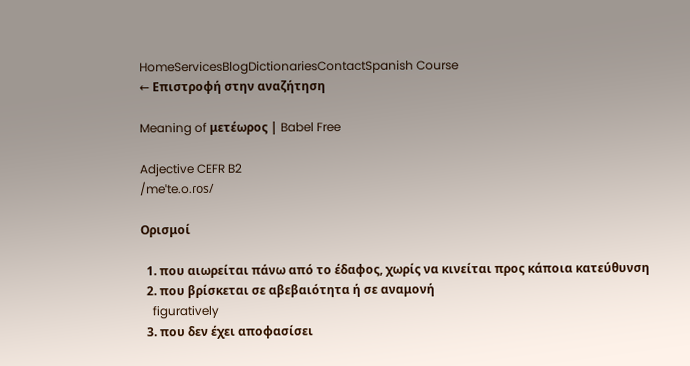HomeServicesBlogDictionariesContactSpanish Course
← Επιστροφή στην αναζήτηση

Meaning of μετέωρος | Babel Free

Adjective CEFR B2
/meˈte.o.ɾos/

Ορισμοί

  1. που αιωρείται πάνω από το έδαφος, χωρίς να κινείται προς κάποια κατεύθυνση
  2. που βρίσκεται σε αβεβαιότητα ή σε αναμονή
    figuratively
  3. που δεν έχει αποφασίσει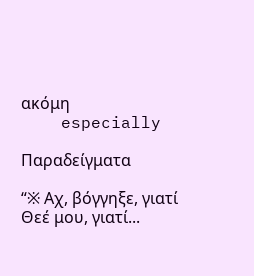ακόμη
    especially

Παραδείγματα

“※ Αχ, βόγγηξε, γιατί Θεέ μου, γιατί...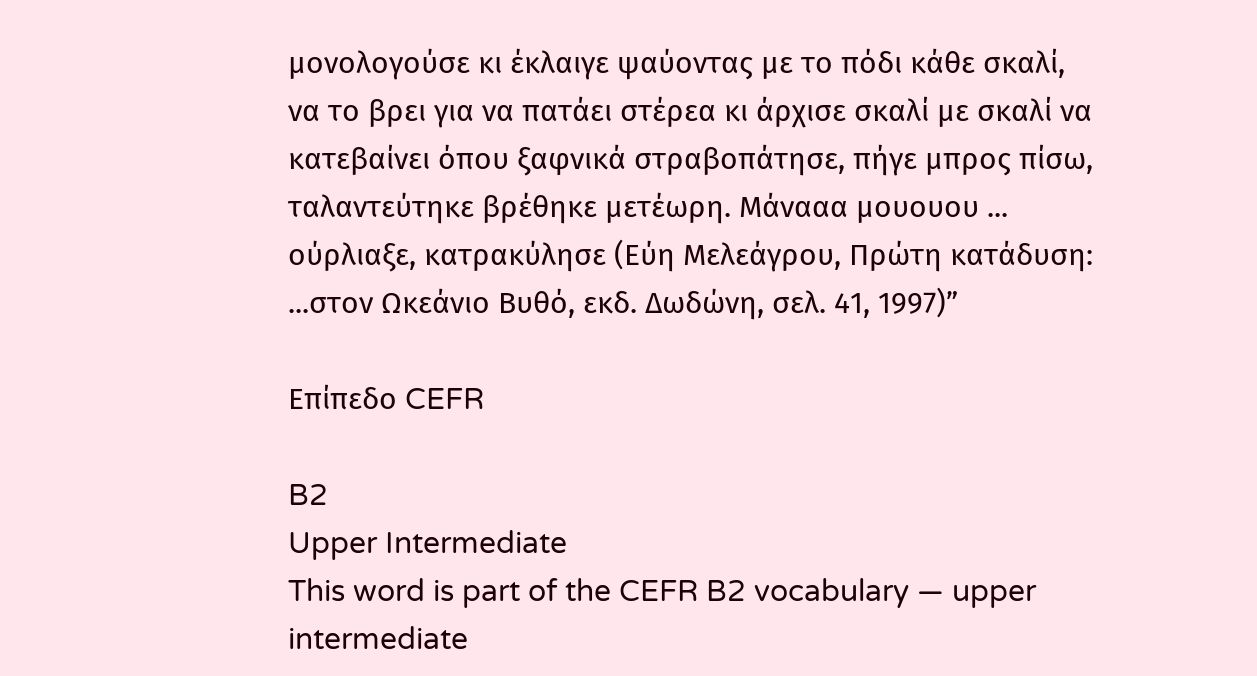μονολογούσε κι έκλαιγε ψαύοντας με το πόδι κάθε σκαλί, να το βρει για να πατάει στέρεα κι άρχισε σκαλί με σκαλί να κατεβαίνει όπου ξαφνικά στραβοπάτησε, πήγε μπρος πίσω, ταλαντεύτηκε βρέθηκε μετέωρη. Μάνααα μουουου ... ούρλιαξε, κατρακύλησε (Εύη Μελεάγρου, Πρώτη κατάδυση: ...στον Ωκεάνιο Βυθό, εκδ. Δωδώνη, σελ. 41, 1997)”

Επίπεδο CEFR

B2
Upper Intermediate
This word is part of the CEFR B2 vocabulary — upper intermediate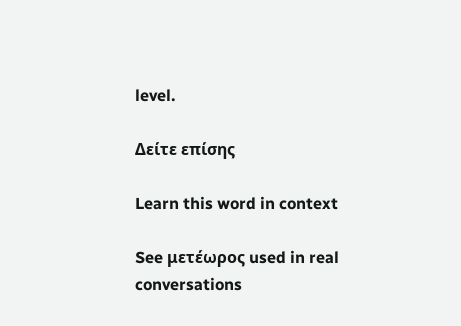level.

Δείτε επίσης

Learn this word in context

See μετέωρος used in real conversations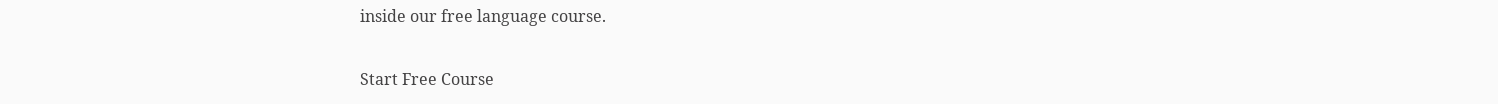inside our free language course.

Start Free Course